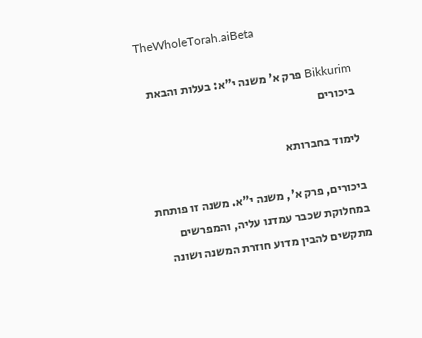TheWholeTorah.aiBeta

Bikkurim פרק א' משנה י"א: בעלות והבאת ביכורים

לימוד בחברותא

ביכורים, פרק א', משנה י"א. משנה זו פותחת במחלוקת שכבר עמדנו עליה, והמפרשים מתקשים להבין מדוע חוזרת המשנה ושונה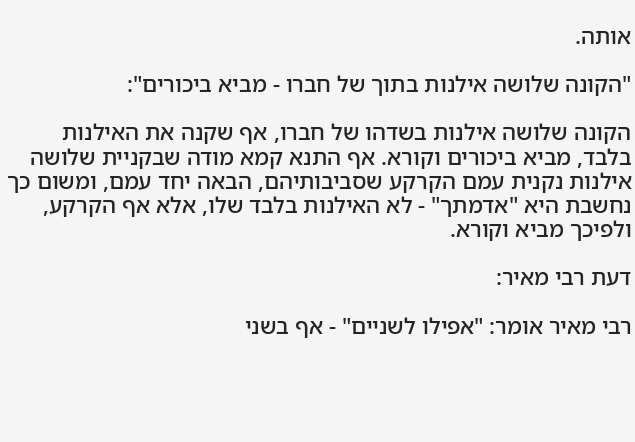אותה.

"הקונה שלושה אילנות בתוך של חברו - מביא ביכורים":

הקונה שלושה אילנות בשדהו של חברו, אף שקנה את האילנות בלבד, מביא ביכורים וקורא. אף התנא קמא מודה שבקניית שלושה אילנות נקנית עמם הקרקע שסביבותיהם, הבאה יחד עמם, ומשום כך נחשבת היא "אדמתך" - לא האילנות בלבד שלו, אלא אף הקרקע, ולפיכך מביא וקורא.

דעת רבי מאיר:

רבי מאיר אומר: "אפילו לשניים" - אף בשני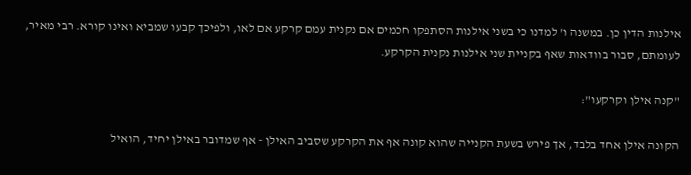אילנות הדין כן. במשנה ו' למדנו כי בשני אילנות הסתפקו חכמים אם נקנית עמם קרקע אם לאו, ולפיכך קבעו שמביא ואינו קורא. רבי מאיר, לעומתם, סבור בוודאות שאף בקניית שני אילנות נקנית הקרקע.

"קנה אילן וקרקעו":

הקונה אילן אחד בלבד, אך פירש בשעת הקנייה שהוא קונה אף את הקרקע שסביב האילן - אף שמדובר באילן יחיד, הואיל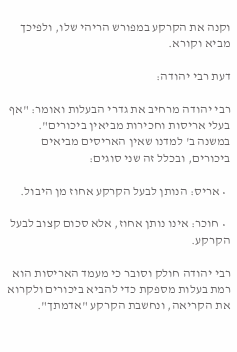וקנה את הקרקע במפורש הריהי שלו, ולפיכך מביא וקורא.

דעת רבי יהודה:

רבי יהודה מרחיב את גדרי הבעלות ואומר: "אף בעלי אריסות וחכירות מביאין ביכורים". במשנה ב' למדנו שאין האריסים מביאים ביכורים, ובכלל זה שני סוגים:

  • אריס: הנותן לבעל הקרקע אחוז מן היבול.

  • חוכר: אינו נותן אחוז, אלא סכום קצוב לבעל הקרקע.

רבי יהודה חולק וסובר כי מעמד האריסות הוא רמת בעלות מספקת כדי להביא ביכורים ולקרוא את הקריאה, ונחשבת הקרקע "אדמתך".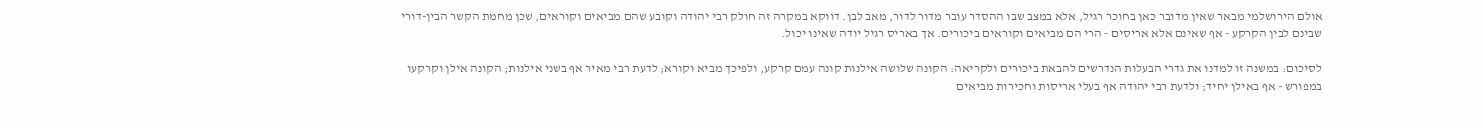אולם הירושלמי מבאר שאין מדובר כאן בחוכר רגיל, אלא במצב שבו ההסדר עובר מדור לדור, מאב לבן. דווקא במקרה זה חולק רבי יהודה וקובע שהם מביאים וקוראים, שכן מחמת הקשר הבין-דורי שבינם לבין הקרקע - אף שאינם אלא אריסים - הרי הם מביאים וקוראים ביכורים. אך באריס רגיל יודה שאינו יכול.

לסיכום: במשנה זו למדנו את גדרי הבעלות הנדרשים להבאת ביכורים ולקריאה: הקונה שלושה אילנות קונה עמם קרקע, ולפיכך מביא וקורא; לדעת רבי מאיר אף בשני אילנות; הקונה אילן וקרקעו במפורש - אף באילן יחיד; ולדעת רבי יהודה אף בעלי אריסות וחכירות מביאים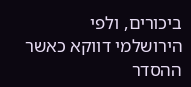ביכורים, ולפי הירושלמי דווקא כאשר ההסדר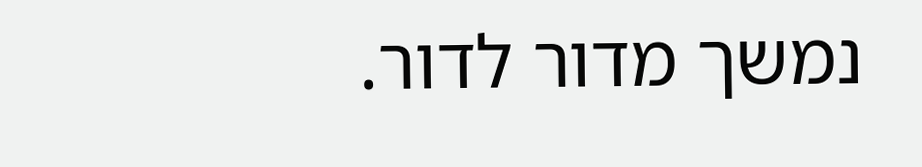נמשך מדור לדור.